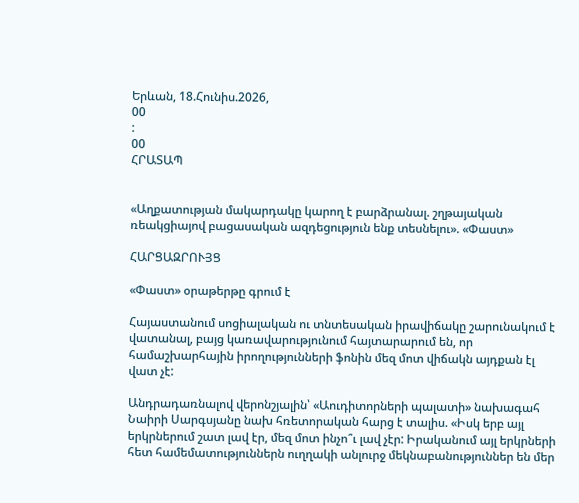Երևան, 18.Հունիս.2026,
00
:
00
ՀՐԱՏԱՊ


«Աղքատության մակարդակը կարող է բարձրանալ. շղթայական ռեակցիայով բացասական ազդեցություն ենք տեսնելու». «Փաստ»

ՀԱՐՑԱԶՐՈՒՅՑ

«Փաստ» օրաթերթը գրում է

Հայաստանում սոցիալական ու տնտեսական իրավիճակը շարունակում է վատանալ, բայց կառավարությունում հայտարարում են, որ համաշխարհային իրողությունների ֆոնին մեզ մոտ վիճակն այդքան էլ վատ չէ:

Անդրադառնալով վերոնշյալին՝ «Աուդիտորների պալատի» նախագահ Նաիրի Սարգսյանը նախ հռետորական հարց է տալիս. «Իսկ երբ այլ երկրներում շատ լավ էր, մեզ մոտ ինչո՞ւ լավ չէր: Իրականում այլ երկրների հետ համեմատություններն ուղղակի անլուրջ մեկնաբանություններ են մեր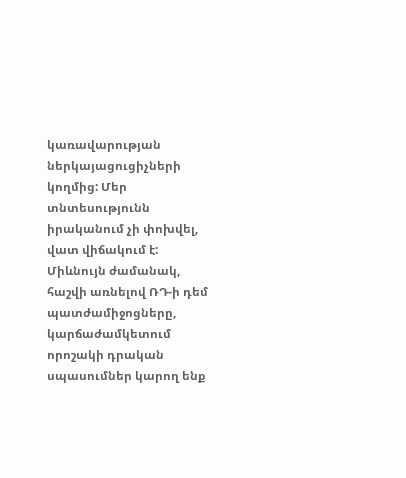կառավարության ներկայացուցիչների կողմից: Մեր տնտեսությունն իրականում չի փոխվել, վատ վիճակում է: Միևնույն ժամանակ, հաշվի առնելով ՌԴ-ի դեմ պատժամիջոցները, կարճաժամկետում որոշակի դրական սպասումներ կարող ենք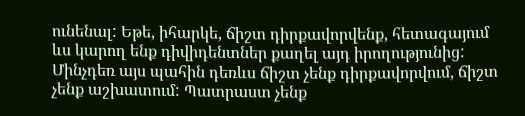ունենալ: Եթե, իհարկե, ճիշտ դիրքավորվենք, հետագայում ևս կարող ենք դիվիդենտներ քաղել այդ իրողությունից: Մինչդեռ այս պահին դեռևս ճիշտ չենք դիրքավորվում, ճիշտ չենք աշխատում: Պատրաստ չենք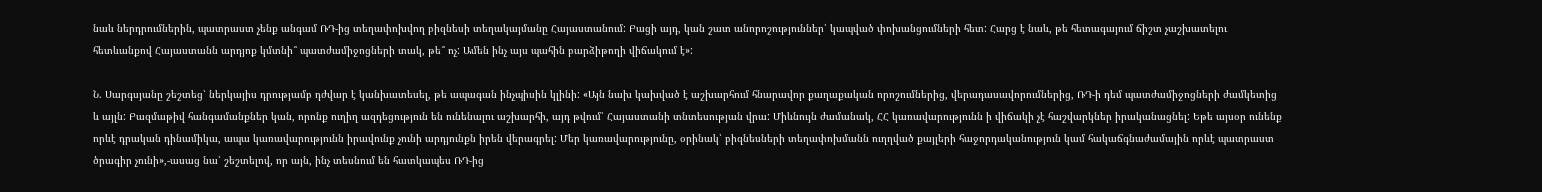նաև ներդրումներին, պատրաստ չենք անգամ ՌԴ-ից տեղափոխվող բիզնեսի տեղակայմանը Հայաստանում: Բացի այդ, կան շատ անորոշություններ՝ կապված փոխանցումների հետ: Հարց է նաև, թե հետագայում ճիշտ չաշխատելու հետևանքով Հայաստանն արդյոք կմտնի՞ պատժամիջոցների տակ, թե՞ ոչ: Ամեն ինչ այս պահին բարձիթողի վիճակում է»:

Ն. Սարգսյանը շեշտեց՝ ներկայիս դրությամբ դժվար է կանխատեսել, թե ապագան ինչպիսին կլինի: «Այն նախ կախված է աշխարհում հնարավոր քաղաքական որոշումներից, վերադասավորումներից, ՌԴ-ի դեմ պատժամիջոցների ժամկետից և այլն: Բազմաթիվ հանգամանքներ կան, որոնք ուղիղ ազդեցություն են ունենալու աշխարհի, այդ թվում՝ Հայաստանի տնտեսության վրա: Միևնույն ժամանակ, ՀՀ կառավարությունն ի վիճակի չէ հաշվարկներ իրականացնել: Եթե այսօր ունենք որևէ դրական դինամիկա, ապա կառավարությունն իրավունք չունի արդյունքն իրեն վերագրել: Մեր կառավարությունը, օրինակ՝ բիզնեսների տեղափոխմանն ուղղված քայլերի հաջորդականություն կամ հակաճգնաժամային որևէ պատրաստ ծրագիր չունի»,-ասաց նա՝ շեշտելով, որ այն, ինչ տեսնում են հատկապես ՌԴ-ից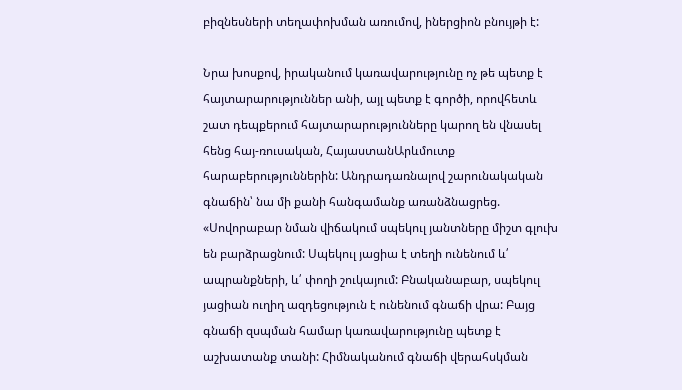բիզնեսների տեղափոխման առումով, իներցիոն բնույթի է:

Նրա խոսքով, իրականում կառավարությունը ոչ թե պետք է հայտարարություններ անի, այլ պետք է գործի, որովհետև շատ դեպքերում հայտարարությունները կարող են վնասել հենց հայ-ռուսական, ՀայաստանԱրևմուտք հարաբերություններին: Անդրադառնալով շարունակական գնաճին՝ նա մի քանի հանգամանք առանձնացրեց. «Սովորաբար նման վիճակում սպեկուլ յանտները միշտ գլուխ են բարձրացնում: Սպեկուլ յացիա է տեղի ունենում և՛ ապրանքների, և՛ փողի շուկայում: Բնականաբար, սպեկուլ յացիան ուղիղ ազդեցություն է ունենում գնաճի վրա: Բայց գնաճի զսպման համար կառավարությունը պետք է աշխատանք տանի: Հիմնականում գնաճի վերահսկման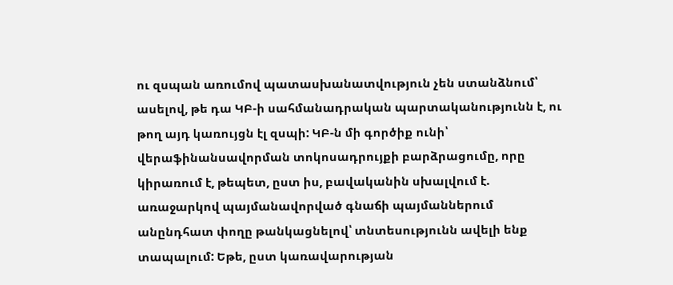ու զսպան առումով պատասխանատվություն չեն ստանձնում՝ ասելով, թե դա ԿԲ-ի սահմանադրական պարտականությունն է, ու թող այդ կառույցն էլ զսպի: ԿԲ-ն մի գործիք ունի՝ վերաֆինանսավորման տոկոսադրույքի բարձրացումը, որը կիրառում է, թեպետ, ըստ իս, բավականին սխալվում է. առաջարկով պայմանավորված գնաճի պայմաններում անընդհատ փողը թանկացնելով՝ տնտեսությունն ավելի ենք տապալում: Եթե, ըստ կառավարության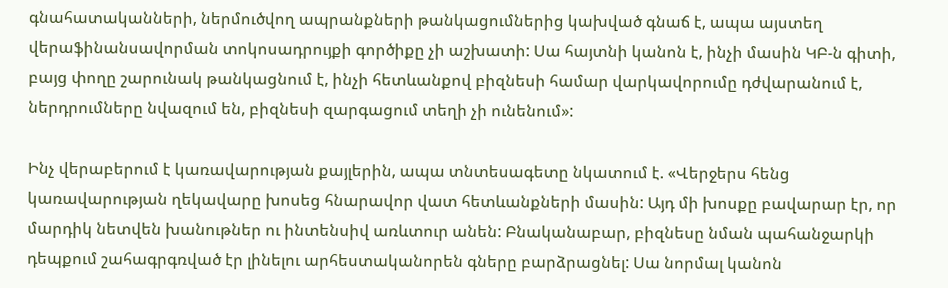գնահատականների, ներմուծվող ապրանքների թանկացումներից կախված գնաճ է, ապա այստեղ վերաֆինանսավորման տոկոսադրույքի գործիքը չի աշխատի: Սա հայտնի կանոն է, ինչի մասին ԿԲ-ն գիտի, բայց փողը շարունակ թանկացնում է, ինչի հետևանքով բիզնեսի համար վարկավորումը դժվարանում է, ներդրումները նվազում են, բիզնեսի զարգացում տեղի չի ունենում»:

Ինչ վերաբերում է կառավարության քայլերին, ապա տնտեսագետը նկատում է. «Վերջերս հենց կառավարության ղեկավարը խոսեց հնարավոր վատ հետևանքների մասին: Այդ մի խոսքը բավարար էր, որ մարդիկ նետվեն խանութներ ու ինտենսիվ առևտուր անեն: Բնականաբար, բիզնեսը նման պահանջարկի դեպքում շահագրգռված էր լինելու արհեստականորեն գները բարձրացնել: Սա նորմալ կանոն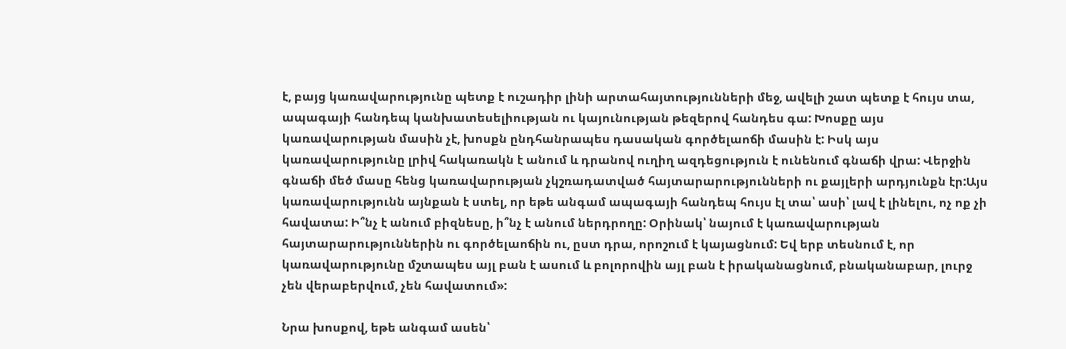է, բայց կառավարությունը պետք է ուշադիր լինի արտահայտությունների մեջ, ավելի շատ պետք է հույս տա, ապագայի հանդեպ կանխատեսելիության ու կայունության թեզերով հանդես գա: Խոսքը այս կառավարության մասին չէ, խոսքն ընդհանրապես դասական գործելաոճի մասին է: Իսկ այս կառավարությունը լրիվ հակառակն է անում և դրանով ուղիղ ազդեցություն է ունենում գնաճի վրա: Վերջին գնաճի մեծ մասը հենց կառավարության չկշռադատված հայտարարությունների ու քայլերի արդյունքն էր:Այս կառավարությունն այնքան է ստել, որ եթե անգամ ապագայի հանդեպ հույս էլ տա՝ ասի՝ լավ է լինելու, ոչ ոք չի հավատա: Ի՞նչ է անում բիզնեսը, ի՞նչ է անում ներդրողը: Օրինակ՝ նայում է կառավարության հայտարարություններին ու գործելաոճին ու, ըստ դրա, որոշում է կայացնում: Եվ երբ տեսնում է, որ կառավարությունը մշտապես այլ բան է ասում և բոլորովին այլ բան է իրականացնում, բնականաբար, լուրջ չեն վերաբերվում, չեն հավատում»:

Նրա խոսքով, եթե անգամ ասեն՝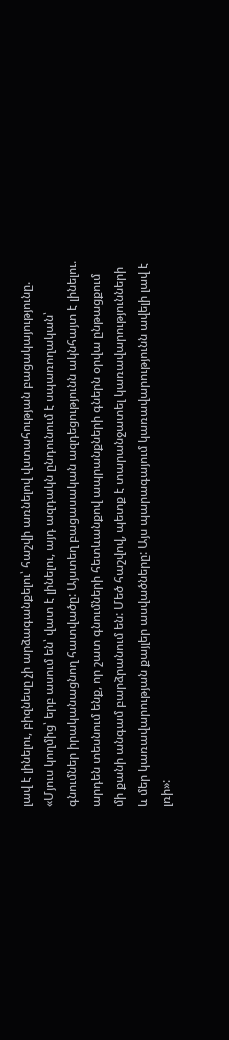լավ է լինելու, բիզնեսը չի արձագանքելու՝ հաշվի առնելով վստահության բացակայությունը. «Մյուս կողմից՝ երբ ասում են՝ վատ է լինելու, այդ ազդակն ընդունում է սպառողական՝ գնումներ իրականացնող հատվածը: Այստեղ բացասական ազդեցությունն ակնհայտ է լինելու. արդեն տեսնում ենք, որ շատ գնումների հետևանքով ապրանքների գներն օրվա ընթացքում մի քանի անգամ բարձրանում են: Մեծ հաշվով, պետք է տարանջատել կառավարությունների և մեր կառավարության քայլեր ասվածները: Այս պարագայում կառավարությունն ավելի լավ է լռի»: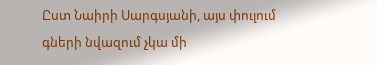Ըստ Նաիրի Սարգսյանի, այս փուլում գների նվազում չկա մի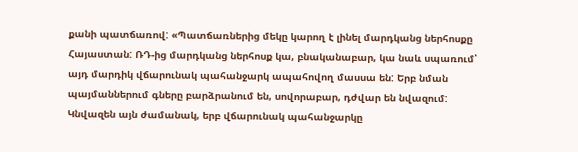քանի պատճառով: «Պատճառներից մեկը կարող է լինել մարդկանց ներհոսքը Հայաստան: ՌԴ-ից մարդկանց ներհոսք կա, բնականաբար, կա նաև սպառում՝ այդ մարդիկ վճարունակ պահանջարկ ապահովող մասսա են: Երբ նման պայմաններում գները բարձրանում են, սովորաբար, դժվար են նվազում: Կնվազեն այն ժամանակ, երբ վճարունակ պահանջարկը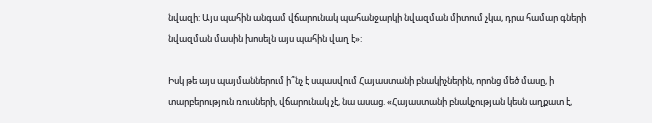նվազի: Այս պահին անգամ վճարունակ պահանջարկի նվազման միտում չկա, դրա համար գների նվազման մասին խոսելն այս պահին վաղ է»:

Իսկ թե այս պայմաններում ի՞նչ է սպասվում Հայաստանի բնակիչներին, որոնց մեծ մասը, ի տարբերություն ռուսների, վճարունակ չէ, նա ասաց. «Հայաստանի բնակչության կեսն աղքատ է,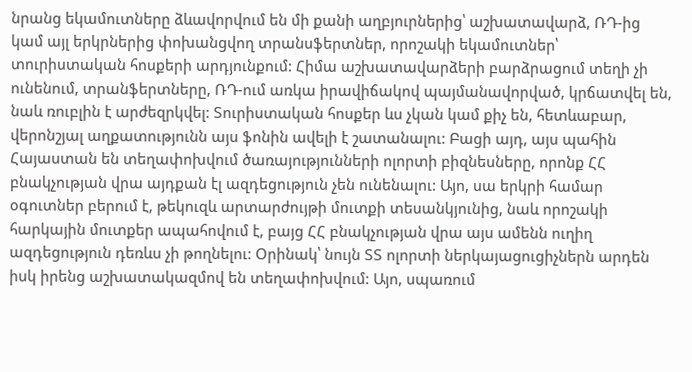նրանց եկամուտները ձևավորվում են մի քանի աղբյուրներից՝ աշխատավարձ, ՌԴ-ից կամ այլ երկրներից փոխանցվող տրանսֆերտներ, որոշակի եկամուտներ՝ տուրիստական հոսքերի արդյունքում: Հիմա աշխատավարձերի բարձրացում տեղի չի ունենում, տրանֆերտները, ՌԴ-ում առկա իրավիճակով պայմանավորված, կրճատվել են, նաև ռուբլին է արժեզրկվել: Տուրիստական հոսքեր ևս չկան կամ քիչ են, հետևաբար, վերոնշյալ աղքատությունն այս ֆոնին ավելի է շատանալու: Բացի այդ, այս պահին Հայաստան են տեղափոխվում ծառայությունների ոլորտի բիզնեսները, որոնք ՀՀ բնակչության վրա այդքան էլ ազդեցություն չեն ունենալու: Այո, սա երկրի համար օգուտներ բերում է, թեկուզև արտարժույթի մուտքի տեսանկյունից, նաև որոշակի հարկային մուտքեր ապահովում է, բայց ՀՀ բնակչության վրա այս ամենն ուղիղ ազդեցություն դեռևս չի թողնելու: Օրինակ՝ նույն ՏՏ ոլորտի ներկայացուցիչներն արդեն իսկ իրենց աշխատակազմով են տեղափոխվում: Այո, սպառում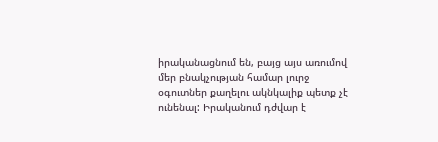իրականացնում են, բայց այս առումով մեր բնակչության համար լուրջ օգուտներ քաղելու ակնկալիք պետք չէ ունենալ: Իրականում դժվար է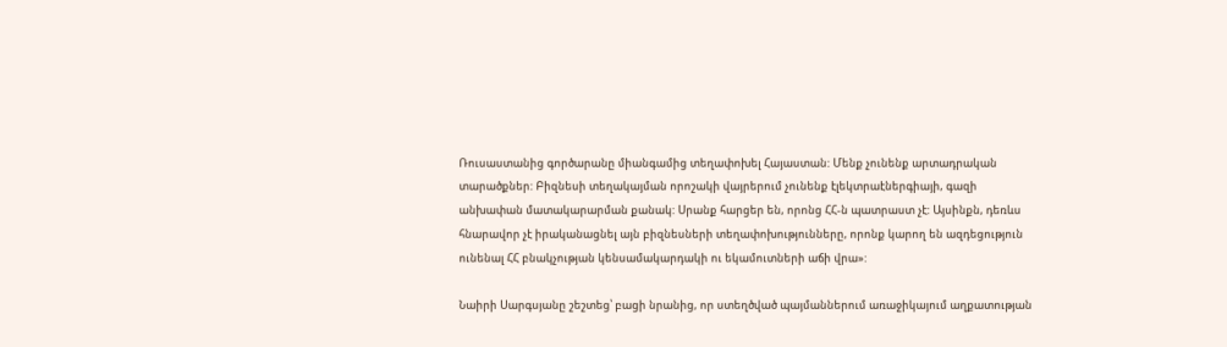Ռուսաստանից գործարանը միանգամից տեղափոխել Հայաստան: Մենք չունենք արտադրական տարածքներ: Բիզնեսի տեղակայման որոշակի վայրերում չունենք էլեկտրաէներգիայի, գազի անխափան մատակարարման քանակ: Սրանք հարցեր են, որոնց ՀՀ-ն պատրաստ չէ: Այսինքն, դեռևս հնարավոր չէ իրականացնել այն բիզնեսների տեղափոխությունները, որոնք կարող են ազդեցություն ունենալ ՀՀ բնակչության կենսամակարդակի ու եկամուտների աճի վրա»:

Նաիրի Սարգսյանը շեշտեց՝ բացի նրանից, որ ստեղծված պայմաններում առաջիկայում աղքատության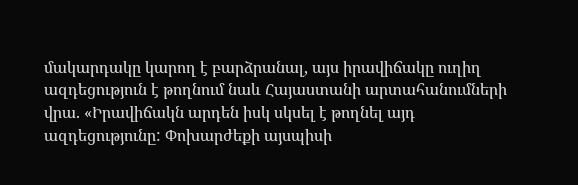մակարդակը կարող է բարձրանալ, այս իրավիճակը ուղիղ ազդեցություն է թողնում նաև Հայաստանի արտահանումների վրա. «Իրավիճակն արդեն իսկ սկսել է թողնել այդ ազդեցությունը: Փոխարժեքի այսպիսի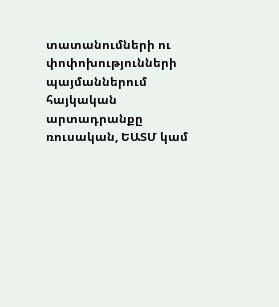տատանումների ու փոփոխությունների պայմաններում հայկական արտադրանքը ռուսական, ԵԱՏՄ կամ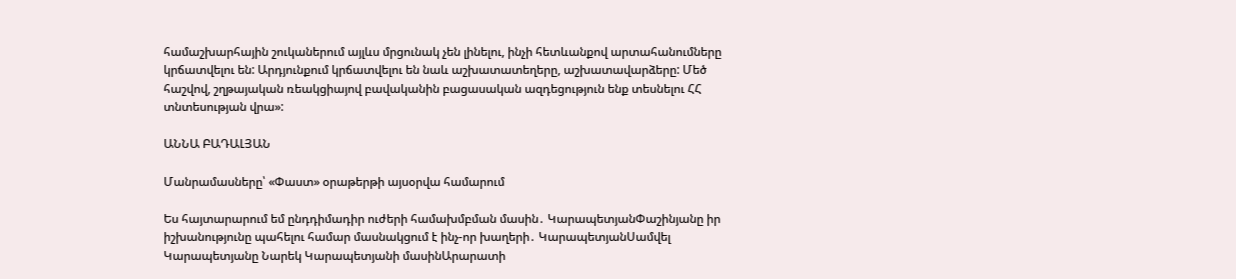համաշխարհային շուկաներում այլևս մրցունակ չեն լինելու, ինչի հետևանքով արտահանումները կրճատվելու են: Արդյունքում կրճատվելու են նաև աշխատատեղերը, աշխատավարձերը: Մեծ հաշվով, շղթայական ռեակցիայով բավականին բացասական ազդեցություն ենք տեսնելու ՀՀ տնտեսության վրա»:

ԱՆՆԱ ԲԱԴԱԼՅԱՆ

Մանրամասները՝ «Փաստ» օրաթերթի այսօրվա համարում

Ես հայտարարում եմ ընդդիմադիր ուժերի համախմբման մասին․ ԿարապետյանՓաշինյանը իր իշխանությունը պահելու համար մասնակցում է ինչ-որ խաղերի․ ԿարապետյանՍամվել Կարապետյանը Նարեկ Կարապետյանի մասինԱրարատի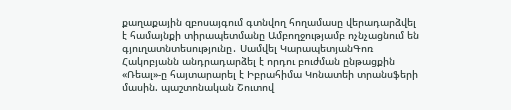քաղաքային զբոսայգում գտնվող հողամասը վերադարձվել է համայնքի տիրապետմանը Ամբողջությամբ ոչնչացնում են գյուղատնտեսությունը․ Սամվել ԿարապետյանԳոռ Հակոբյանն անդրադարձել է որդու բուժման ընթացքին «Ռեալ»-ը հայտարարել է Իբրահիմա Կոնատեի տրանսֆերի մասին. պաշտոնական Շուտով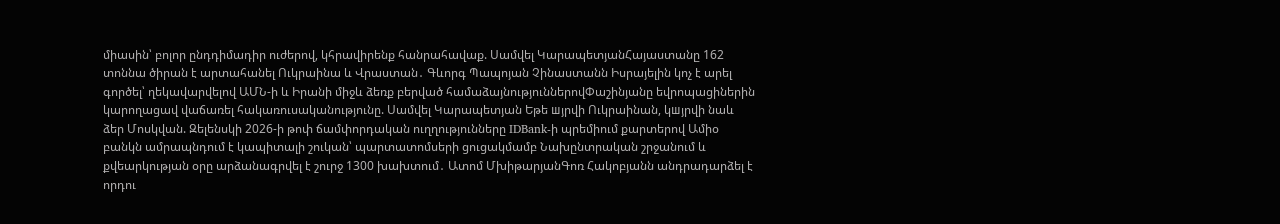միասին՝ բոլոր ընդդիմադիր ուժերով, կհրավիրենք հանրահավաք. Սամվել ԿարապետյանՀայաստանը 162 տոննա ծիրան է արտահանել Ուկրաինա և Վրաստան․ Գևորգ Պապոյան Չինաստանն Իսրայելին կոչ է արել գործել՝ ղեկավարվելով ԱՄՆ-ի և Իրանի միջև ձեռք բերված համաձայնություններովՓաշինյանը եվրոպացիներին կարողացավ վաճառել հակառուսականությունը. Սամվել Կարապետյան Եթե шյրվի Ուկրաինան, կшյրվի նաև ձեր Մոսկվան. Զելենսկի 2026-ի թոփ ճամփորդական ուղղությունները IDBank-ի պրեմիում քարտերով Ամիօ բանկն ամրապնդում է կապիտալի շուկան՝ պարտատոմսերի ցուցակմամբ Նախընտրական շրջանում և քվեարկության օրը արձանագրվել է շուրջ 1300 խախտում․ Ատոմ ՄխիթարյանԳոռ Հակոբյանն անդրադարձել է որդու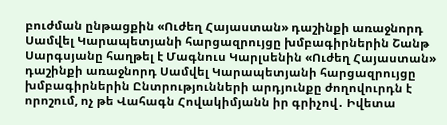բուժման ընթացքին «Ուժեղ Հայաստան» դաշինքի առաջնորդ Սամվել Կարապետյանի հարցազրույցը խմբագիրներին Շանթ Սարգսյանը հաղթել է Մագնուս Կարլսենին «Ուժեղ Հայաստան» դաշինքի առաջնորդ Սամվել Կարապետյանի հարցազրույցը խմբագիրներին Ընտրությունների արդյունքը ժողովուրդն է որոշում, ոչ թե Վահագն Հովակիմյանն իր գրիչով․ Իվետա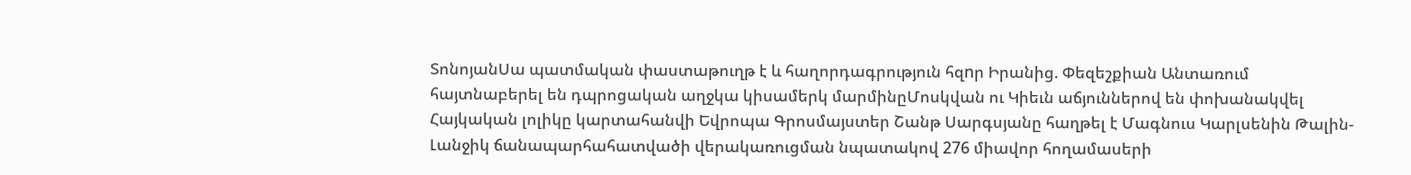ՏոնոյանՍա պատմական փաստաթուղթ է և հաղորդագրություն հզnր Իրանից. Փեզեշքիան Անտառում հայտնաբերել են դպրոցական աղջկա կիսամերկ մարմինըՄոսկվան ու Կիեւն աճյուններով են փոխանակվել Հայկական լոլիկը կարտահանվի Եվրոպա Գրոսմայստեր Շանթ Սարգսյանը հաղթել է Մագնուս Կարլսենին Թալին-Լանջիկ ճանապարհահատվածի վերակառուցման նպատակով 276 միավոր հողամասերի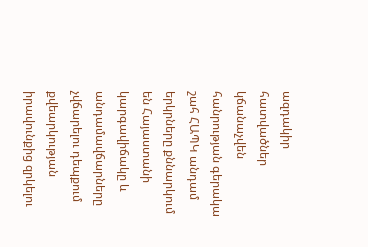ազդակիր հատվածներ կճանաչվեն հանրության գերակա շահ ՀԱՊԿ անդամ երկրները քննարկում են Հայաստանի կարգավիճակը և անդամավճարները չվճարելու դեպքում քվեարկության իրավունքից զրկելու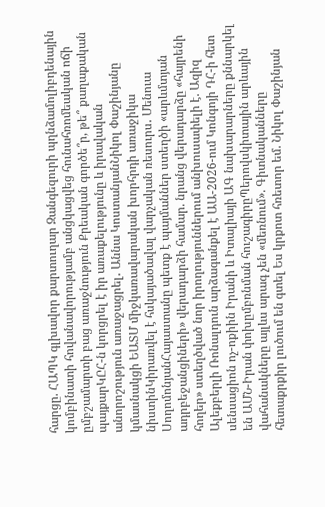հարցը. ՀԱՊԿ գլխավոր քարտուղար Զանգեզուրի պղնձամոլիբդենային կոմբինատի հովանավորությամբ անցկացվեց հունահռոմեական ոճի ըմբշամարտի բաց առաջնություն Քրեական գործե՞ր, թե՞ քաղաքական պայքարԿԸՀ-ն կորցրել է իր առաքելությունը և իրավական անորոշություն առաջացրել․ Աննա ԿոստանյանՆիկոլ Փաշինյանը կմասնակցի ԵԱՏՄ միջկառավարական խորհրդի առաջիկա նիստինԿիրառվել է հսկայածավալ վարչական ռեսուրս․ Մենուա ՍողոմոնյանՀայաստանը պետք է պայմաններ ստեղծի «արևմտյան ադրբեջանցիների» վերադարձի համար. նրանց վերադարձը «հայրենի հողեր» ստեղծված նոր իրողություններում անխուսափելի է. Ազիզ Ալեքբերլի Ռոնալդուն արձագանքել է ԱԱ-2026-ում Կոնգոյի ԴՀ-ի հետ սենսացիոն ոչ-ոքիին Իրանի և Իտալիայի ԱԳ նախարարները քննարկել են ԱՄՆ-Իրան փոխըմբռնման հուշագիրըՊերովսկիտային արևային վահանակները այլևս արագ չեն «մեռնում». Գիտնականները հետաքրքիր լուծում են գտել Ես կրքոտ հռետոր եմ. Նիկոլ Փաշինյան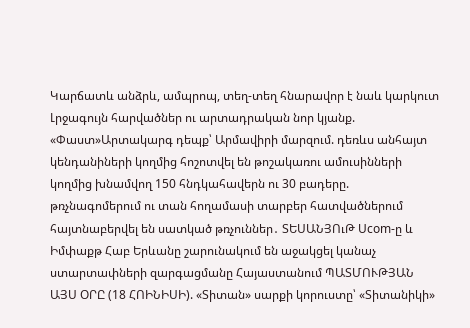Կարճատև անձրև, ամպրոպ, տեղ-տեղ հնարավոր է նաև կարկուտ Լրջագույն հարվածներ ու արտադրական նոր կյանք. «Փաստ»Արտակարգ դեպք՝ Արմավիրի մարզում. դեռևս անհայտ կենդանիների կողմից հոշոտվել են թոշակառու ամուսինների կողմից խնամվող 150 հնդկահավերն ու 30 բադերը. թռչնագոմերում ու տան հողամասի տարբեր հատվածներում հայտնաբերվել են սատկած թռչուններ․ ՏԵՍԱՆՅՈւԹ Ucom-ը և Իմփաքթ Հաբ Երևանը շարունակում են աջակցել կանաչ ստարտափների զարգացմանը Հայաստանում ՊԱՏՄՈՒԹՅԱՆ ԱՅՍ ՕՐԸ (18 ՀՈԻՆԻՍԻ). «Տիտան» սարքի կորուստը՝ «Տիտանիկի»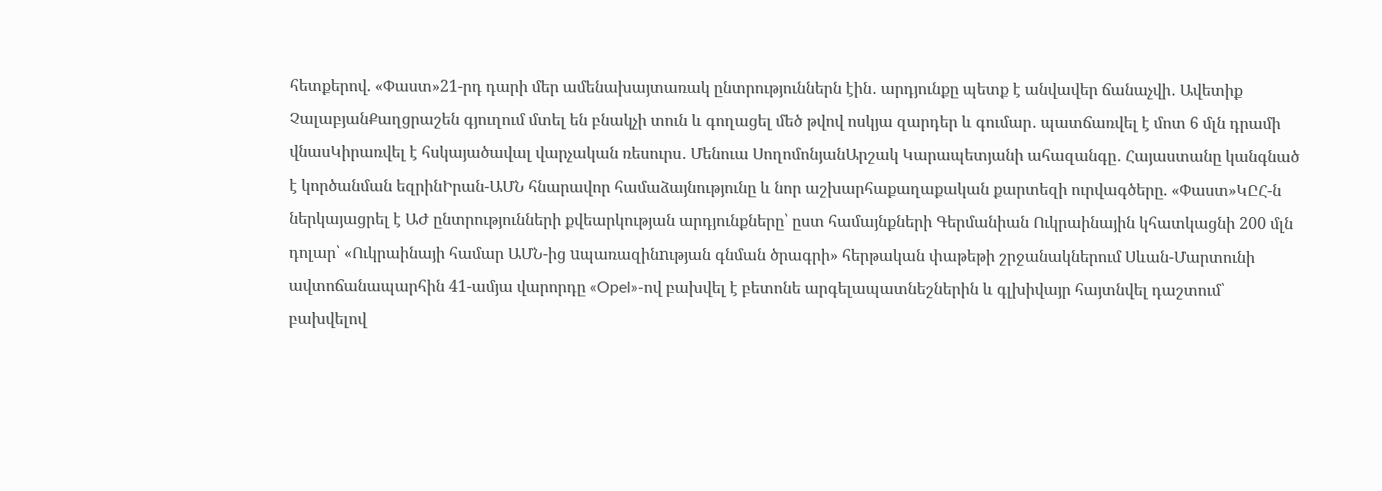հետքերով. «Փաստ»21-րդ դարի մեր ամենախայտառակ ընտրություններն էին․ արդյունքը պետք է անվավեր ճանաչվի․ Ավետիք ՉալաբյանՔաղցրաշեն գյուղում մտել են բնակչի տուն և գողացել մեծ թվով ոսկյա զարդեր և գումար․ պատճառվել է մոտ 6 մլն դրամի վնասԿիրառվել է հսկայածավալ վարչական ռեսուրս․ Մենուա ՍողոմոնյանԱրշակ Կարապետյանի ահազանգը․ Հայաստանը կանգնած է կործանման եզրինԻրան-ԱՄՆ հնարավոր համաձայնությունը և նոր աշխարհաքաղաքական քարտեզի ուրվագծերը. «Փաստ»ԿԸՀ-ն ներկայացրել է ԱԺ ընտրությունների քվեարկության արդյունքները՝ ըստ համայնքների Գերմանիան Ուկրաինային կհատկացնի 200 մլն դոլար՝ «Ուկրաինայի համար ԱՄՆ-ից uպառազինnւթյան գնման ծրագրի» հերթական փաթեթի շրջանակներում Սևան-Մարտունի ավտոճանապարհին 41-ամյա վարորդը «Opel»-ով բախվել է բետոնե արգելապատնեշներին և գլխիվայր հայտնվել դաշտում՝ բախվելով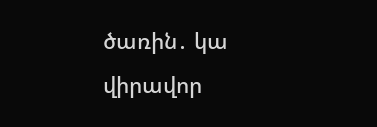ծառին․ կա վիրավոր